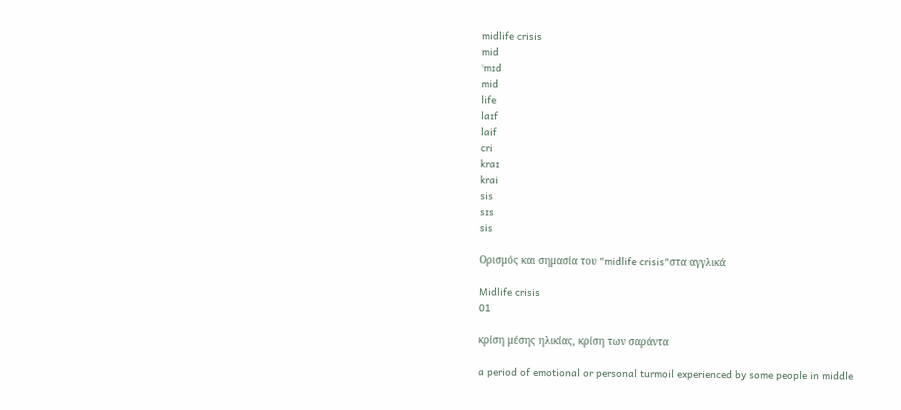midlife crisis
mid
ˈmɪd
mid
life
laɪf
laif
cri
kraɪ
krai
sis
sɪs
sis

Ορισμός και σημασία του "midlife crisis"στα αγγλικά

Midlife crisis
01

κρίση μέσης ηλικίας, κρίση των σαράντα

a period of emotional or personal turmoil experienced by some people in middle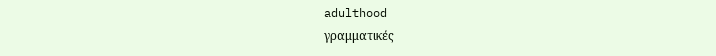adulthood
γραμματικές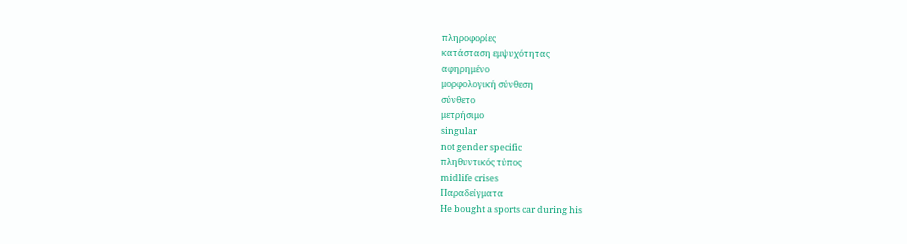πληροφορίες
κατάσταση εμψυχότητας
αφηρημένο
μορφολογική σύνθεση
σύνθετο
μετρήσιμο
singular
not gender specific
πληθυντικός τύπος
midlife crises
Παραδείγματα
He bought a sports car during his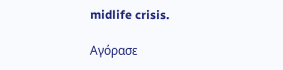midlife crisis.

Αγόρασε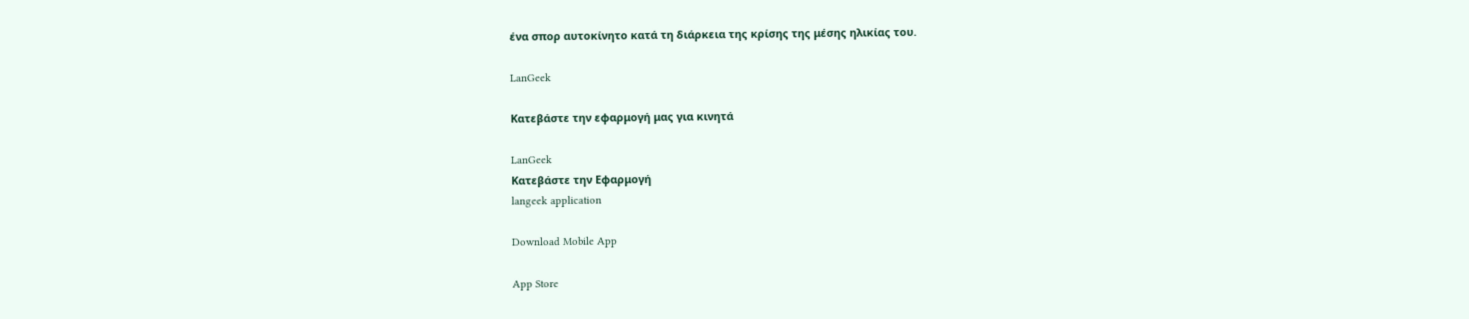ένα σπορ αυτοκίνητο κατά τη διάρκεια της κρίσης της μέσης ηλικίας του.

LanGeek

Κατεβάστε την εφαρμογή μας για κινητά

LanGeek
Κατεβάστε την Εφαρμογή
langeek application

Download Mobile App

App Store